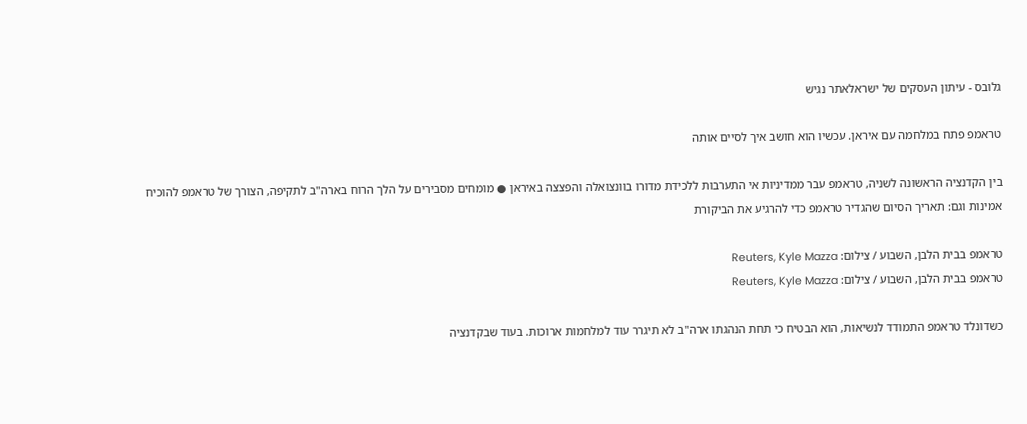גלובס - עיתון העסקים של ישראלאתר נגיש

טראמפ פתח במלחמה עם איראן. עכשיו הוא חושב איך לסיים אותה

בין הקדנציה הראשונה לשניה, טראמפ עבר ממדיניות אי התערבות ללכידת מדורו בוונצואלה והפצצה באיראן ● מומחים מסבירים על הלך הרוח בארה"ב לתקיפה, הצורך של טראמפ להוכיח אמינות וגם: תאריך הסיום שהגדיר טראמפ כדי להרגיע את הביקורת

טראמפ בבית הלבן, השבוע / צילום: Reuters, Kyle Mazza
טראמפ בבית הלבן, השבוע / צילום: Reuters, Kyle Mazza

כשדונלד טראמפ התמודד לנשיאות, הוא הבטיח כי תחת הנהגתו ארה"ב לא תיגרר עוד למלחמות ארוכות. בעוד שבקדנציה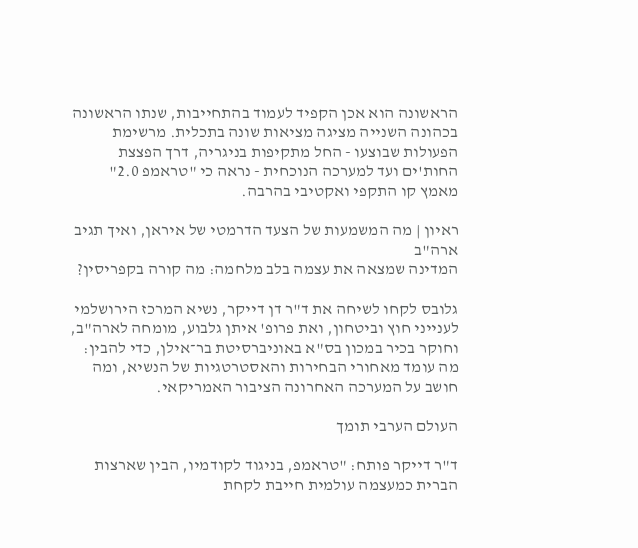הראשונה הוא אכן הקפיד לעמוד בהתחייבות, שנתו הראשונה בכהונה השנייה מציגה מציאות שונה בתכלית. מרשימת הפעולות שבוצעו - החל מתקיפות בניגריה, דרך הפצצת החות'ים ועד למערכה הנוכחית - נראה כי "טראמפ 2.0" מאמץ קו התקפי ואקטיבי בהרבה.

ראיון | מה המשמעות של הצעד הדרמטי של איראן, ואיך תגיב ארה"ב
המדינה שמצאה את עצמה בלב מלחמה: מה קורה בקפריסין?

גלובס לקחו לשיחה את ד"ר דן דייקר, נשיא המרכז הירושלמי לענייני חוץ וביטחון, ואת פרופ' איתן גלבוע, מומחה לארה"ב, וחוקר בכיר במכון בס"א באוניברסיטת בר־אילן, כדי להבין: מה עומד מאחורי הבחירות והאסטרטגיות של הנשיא, ומה חושב על המערכה האחרונה הציבור האמריקאי.

העולם הערבי תומך

ד"ר דייקר פותח: "טראמפ, בניגוד לקודמיו, הבין שארצות הברית כמעצמה עולמית חייבת לקחת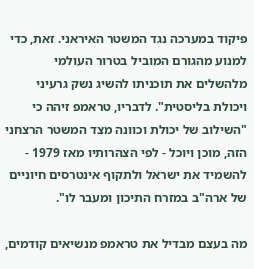פיקוד במערכה נגד המשטר האיראני. זאת, כדי למנוע מהגורם המוביל בטרור העולמי מלהשלים את תוכניתו להשיג נשק גרעיני ויכולת בליסטית". לדבריו, טראמפ זיהה כי "השילוב של יכולת וכוונה מצד המשטר הרצחני הזה, מוכן ויוכל - לפי הצהרותיו מאז 1979 - להשמיד את ישראל ולתקוף אינטרסים חיוניים של ארה"ב במזרח התיכון ומעבר לו".

מה בעצם מבדיל את טראמפ מנשיאים קודמים,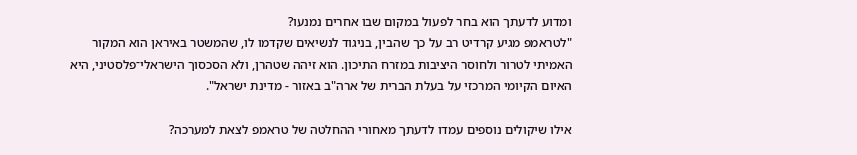ומדוע לדעתך הוא בחר לפעול במקום שבו אחרים נמנעו?
"לטראמפ מגיע קרדיט רב על כך שהבין, בניגוד לנשיאים שקדמו לו, שהמשטר באיראן הוא המקור האמיתי לטרור ולחוסר היציבות במזרח התיכון. הוא זיהה שטהרן, ולא הסכסוך הישראלי־פלסטיני, היא האיום הקיומי המרכזי על בעלת הברית של ארה"ב באזור - מדינת ישראל".

אילו שיקולים נוספים עמדו לדעתך מאחורי ההחלטה של טראמפ לצאת למערכה?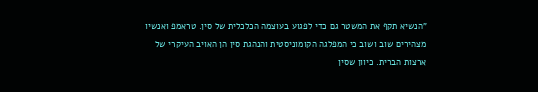"הנשיא תקף את המשטר גם כדי לפגוע בעוצמה הכלכלית של סין. טראמפ ואנשיו מצהירים שוב ושוב כי המפלגה הקומוניסטית והנהגת סין הן האויב העיקרי של ארצות הברית. כיוון שסין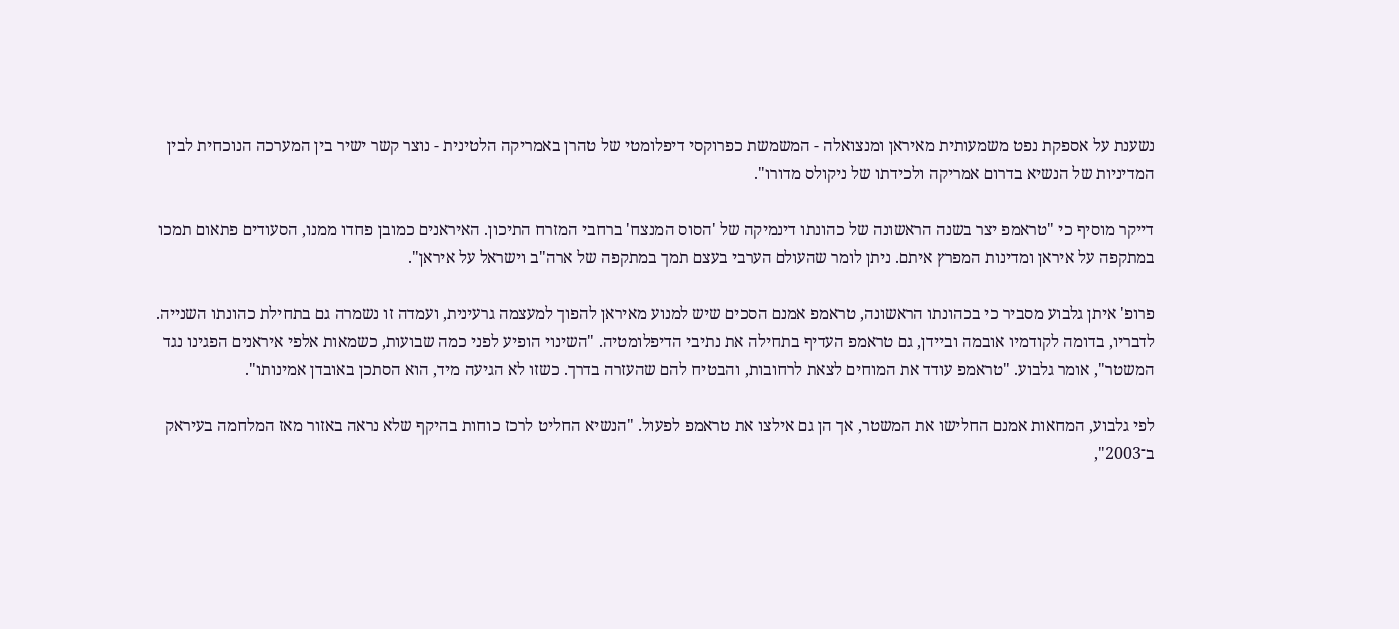נשענת על אספקת נפט משמעותית מאיראן ומנצואלה - המשמשת כפרוקסי דיפלומטי של טהרן באמריקה הלטינית - נוצר קשר ישיר בין המערכה הנוכחית לבין המדיניות של הנשיא בדרום אמריקה ולכידתו של ניקולס מדורו".

דייקר מוסיף כי "טראמפ יצר בשנה הראשונה של כהונתו דינמיקה של 'הסוס המנצח' ברחבי המזרח התיכון. האיראנים כמובן פחדו ממנו, הסעודים פתאום תמכו במתקפה על איראן ומדינות המפרץ איתם. ניתן לומר שהעולם הערבי בעצם תמך במתקפה של ארה"ב וישראל על איראן".

פרופ' איתן גלבוע מסביר כי בכהונתו הראשונה, טראמפ אמנם הסכים שיש למנוע מאיראן להפוך למעצמה גרעינית, ועמדה זו נשמרה גם בתחילת כהונתו השנייה. לדבריו, בדומה לקודמיו אובמה וביידן, גם טראמפ העדיף בתחילה את נתיבי הדיפלומטיה. "השינוי הופיע לפני כמה שבועות, כשמאות אלפי איראנים הפגינו נגד המשטר", אומר גלבוע. "טראמפ עודד את המוחים לצאת לרחובות, והבטיח להם שהעזרה בדרך. כשזו לא הגיעה מיד, הוא הסתכן באובדן אמינותו".

לפי גלבוע, המחאות אמנם החלישו את המשטר, אך הן גם אילצו את טראמפ לפעול. "הנשיא החליט לרכז כוחות בהיקף שלא נראה באזור מאז המלחמה בעיראק ב־2003",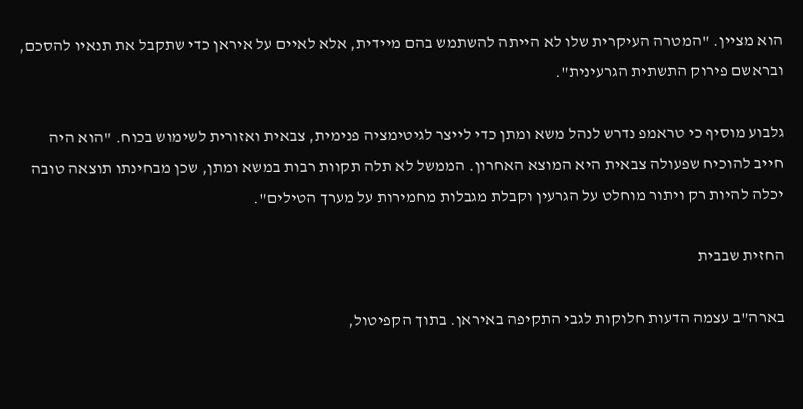הוא מציין. "המטרה העיקרית שלו לא הייתה להשתמש בהם מיידית, אלא לאיים על איראן כדי שתקבל את תנאיו להסכם, ובראשם פירוק התשתית הגרעינית".

גלבוע מוסיף כי טראמפ נדרש לנהל משא ומתן כדי לייצר לגיטימציה פנימית, צבאית ואזורית לשימוש בכוח. "הוא היה חייב להוכיח שפעולה צבאית היא המוצא האחרון. הממשל לא תלה תקוות רבות במשא ומתן, שכן מבחינתו תוצאה טובה יכלה להיות רק ויתור מוחלט על הגרעין וקבלת מגבלות מחמירות על מערך הטילים".

החזית שבבית

בארה"ב עצמה הדעות חלוקות לגבי התקיפה באיראן. בתוך הקפיטול,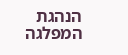הנהגת המפלגה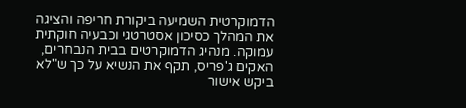הדמוקרטית השמיעה ביקורת חריפה והציגה את המהלך כסיכון אסטרטגי וכבעיה חוקתית עמוקה. מנהיג הדמוקרטים בבית הנבחרים, האקים ג'פריס, תקף את הנשיא על כך ש"לא ביקש אישור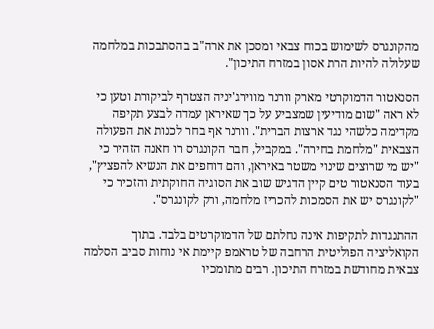מהקונגרס לשימוש בכוח צבאי ומסכן את ארה"ב בהסתבכות במלחמה שעלולה להיות הרת אסון במזרח התיכון".

הסנאטור הדמוקרטי מארק וורנר מווירג'יניה הצטרף לביקורת וטען כי לא ראה "שום מודיעין שמצביע על כך שאיראן עמדה לבצע תקיפה מקדימה כלשהי נגד ארצות הברית". וורנר אף בחר לכנות את הפעולה הצבאית "מלחמת בחירה". במקביל, חבר הקונגרס רו חאנה הזהיר כי "יש מי שרוצים שינוי משטר באיראן, והם דוחפים את הנשיא להפציץ", בעוד הסנאטור טים קיין הדגיש שוב את הסוגיה החוקתית והזכיר כי "לקונגרס יש את הסמכות להכריז מלחמה, ורק לקונגרס".

ההתנגדות לתקיפות אינה נחלתם של הדמוקרטים בלבד. בתוך הקואליציה הפוליטית הרחבה של טראמפ קיימת אי נוחות סביב הסלמה צבאית מחודשת במזרח התיכון. רבים מתומכיו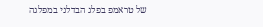של טראמפ בפלג הבדלני במפלגה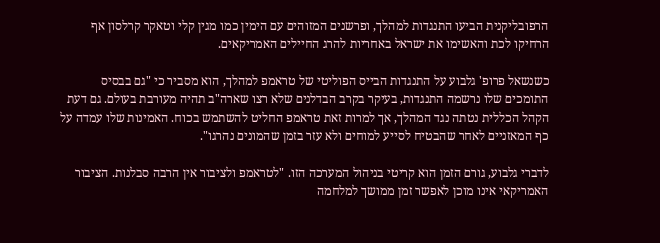הרפובליקנית הביעו התנגדות למהלך, ופרשנים המזוהים עם הימין כמו מגין קלי וטאקר קרלסון אף הרחיקו לכת והאשימו את ישראל באחריות להרג החיילים האמריקאים.

כשנשאל פרופ' גלבוע על התנגדות הבייס הפוליטי של טראמפ למהלך, הוא מסביר כי "גם בבסיס התומכים שלו נרשמה התנגדות, בעיקר בקרב הבדלנים שלא רצו שארה"ב תהיה מעורבת בעולם. גם דעת הקהל הכללית נטתה נגד המהלך, אך למרות זאת טראמפ החליט להשתמש בכוח. האמינות שלו עמדה על כף המאזניים לאחר שהבטיח לסייע למוחים ולא עזר בזמן שהמונים נהרגו".

לדברי גלבוע, גורם הזמן הוא קריטי בניהול המערכה הזו. "לטראמפ ולציבור אין הרבה סבלנות. הציבור האמריקאי אינו מוכן לאפשר זמן ממושך למלחמה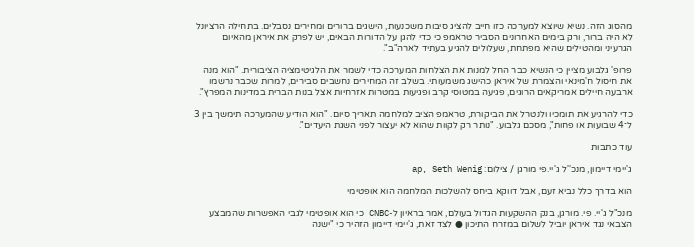מהסוג הזה. נשיא שיוצא למערכה כזו חייב להציג סיבות משכנעות, הישגים ברורים ומחירים נסבלים. בתחילה הרציונל לא היה ברור, ורק בימים האחרונים הסביר טראמפ כי כדי להגן על הדורות הבאים, יש לפרק את איראן מהאיום הגרעיני ומהטילים שהיא מפתחת, שעלולים להגיע בעתיד לארה"ב".

פרופ' גלבוע מציין כי הנשיא כבר החל למנות את הצלחות המערכה כדי לשמר את הלגיטימציה הציבורית. "הוא מנה את חיסול ח'מינאי והצמרת של איראן כהישג משמעותי. בשלב זה המחירים נחשבים סבירים, למרות שכבר נרשמו ארבעה חיילים אמריקאים הרוגים, פגיעה במטוסי קרב ופגיעות במטרות אזרחיות אצל בנות הברית במדינות המפרץ".

כדי להרגיע את תומכיו ולנטרל את הביקורת, טראמפ הציב למלחמה תאריך סיום. "הוא הודיע שהמערכה תימשך בין 3 ל־4 שבועות או פחות", מסכם גלבוע. "נותר רק לקוות שהוא לא יעצור לפני השגת היעדים".

עוד כתבות

ג'יימי דיימון, מנכ''ל ג'יי.פי מורגן / צילום: ap, Seth Wenig

הוא בדרך כלל נביא זעם, אבל דווקא ביחס להשלכות המלחמה הוא אופטימי

מנכ"ל ג'יי. פי. מורגן, בנק ההשקעות הגדול בעולם, אמר בראיון ל-CNBC כי הוא אופטימי לגבי האפשרות שהמבצע הצבאי נגד איראן יוביל לשלום במזרח התיכון ● לצד זאת, ג'יימי דיימון הזהיר כי "ישנה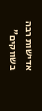אדישות רבה בשווקים"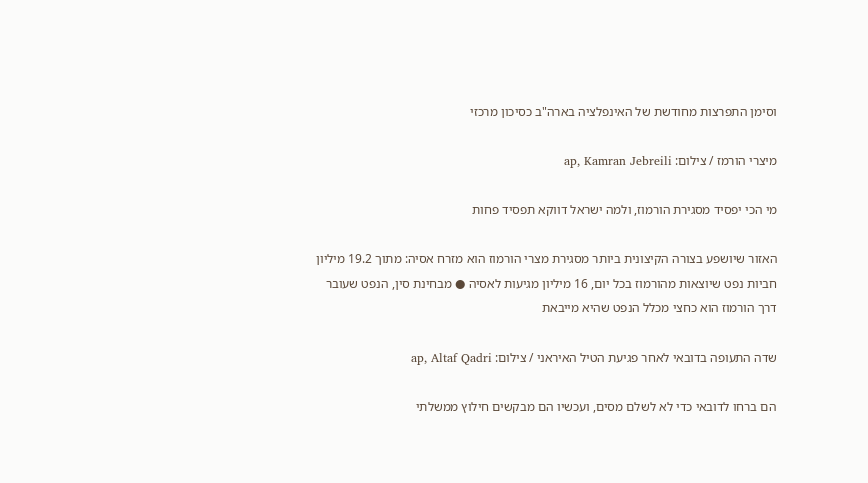וסימן התפרצות מחודשת של האינפלציה בארה"ב כסיכון מרכזי

מיצרי הורמז / צילום: ap, Kamran Jebreili

מי הכי יפסיד מסגירת הורמוז, ולמה ישראל דווקא תפסיד פחות

האזור שיושפע בצורה הקיצונית ביותר מסגירת מצרי הורמוז הוא מזרח אסיה: מתוך 19.2 מיליון חביות נפט שיוצאות מהורמוז בכל יום, 16 מיליון מגיעות לאסיה ● מבחינת סין, הנפט שעובר דרך הורמוז הוא כחצי מכלל הנפט שהיא מייבאת

שדה התעופה בדובאי לאחר פגיעת הטיל האיראני / צילום: ap, Altaf Qadri

הם ברחו לדובאי כדי לא לשלם מסים, ועכשיו הם מבקשים חילוץ ממשלתי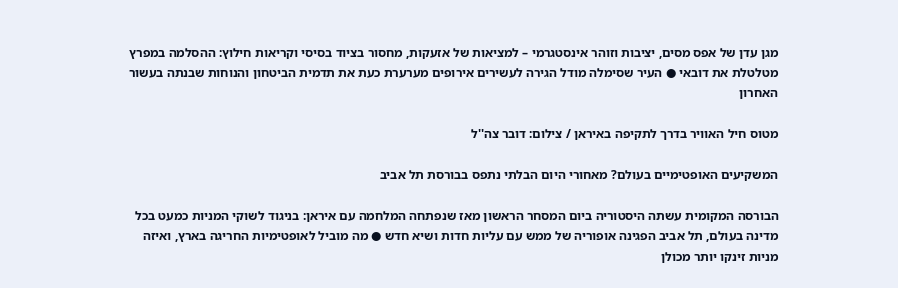מגן עדן של אפס מסים, יציבות וזוהר אינסטגרמי – למציאות של אזעקות, מחסור בציוד בסיסי וקריאות חילוץ: ההסלמה במפרץ מטלטלת את דובאי ● העיר שסימלה מודל הגירה לעשירים אירופים מערערת כעת את תדמית הביטחון והנוחות שבנתה בעשור האחרון

מטוס חיל האוויר בדרך לתקיפה באיראן / צילום: דובר צה''ל

המשקיעים האופטימיים בעולם? מאחורי היום הבלתי נתפס בבורסת תל אביב

הבורסה המקומית עשתה היסטוריה ביום המסחר הראשון מאז שנפתחה המלחמה עם איראן: בניגוד לשוקי המניות כמעט בכל מדינה בעולם, תל אביב הפגינה אופוריה של ממש עם עליות חדות ושיא חדש ● מה מוביל לאופטימיות החריגה בארץ, ואיזה מניות זינקו יותר מכולן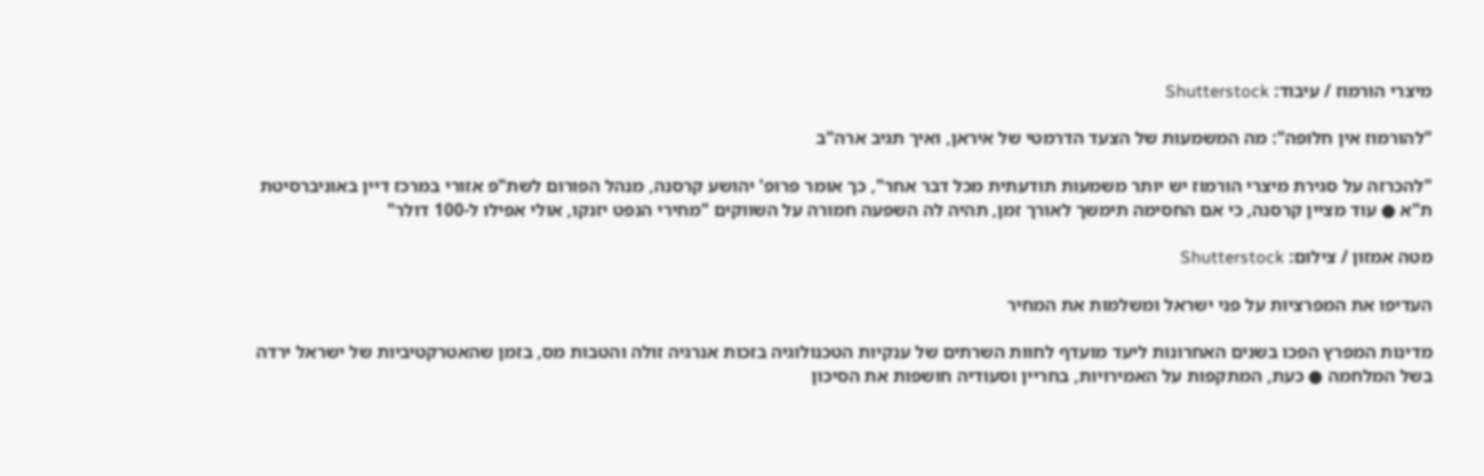מיצרי הורמוז / עיבוד: Shutterstock

"להורמוז אין חלופה": מה המשמעות של הצעד הדרמטי של איראן, ואיך תגיב ארה"ב

"להכרזה על סגירת מיצרי הורמוז יש יותר משמעות תודעתית מכל דבר אחר", כך אומר פרופ' יהושע קרסנה, מנהל הפורום לשת"פ אזורי במרכז דיין באוניברסיטת ת"א ● עוד מציין קרסנה, כי אם החסימה תימשך לאורך זמן, תהיה לה השפעה חמורה על השווקים "מחירי הנפט יזנקו, אולי אפילו ל-100 דולר"

מטה אמזון / צילום: Shutterstock

העדיפו את המפרציות על פני ישראל ומשלמות את המחיר

מדינות המפרץ הפכו בשנים האחרונות ליעד מועדף לחוות השרתים של ענקיות הטכנולוגיה בזכות אנרגיה זולה והטבות מס, בזמן שהאטרקטיביות של ישראל ירדה בשל המלחמה ● כעת, המתקפות על האמירויות, בחריין וסעודיה חושפות את הסיכון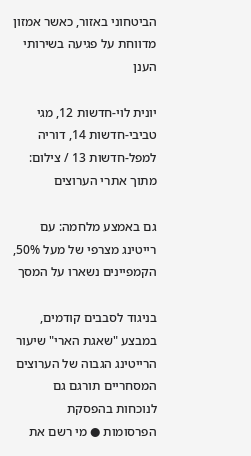הביטחוני באזור, כאשר אמזון מדווחת על פגיעה בשירותי הענן

יונית לוי-חדשות 12, מגי טביבי-חדשות 14, דוריה למפל-חדשות 13 / צילום: מתוך אתרי הערוצים

גם באמצע מלחמה: עם רייטינג מצרפי של מעל 50%, הקמפיינים נשארו על המסך

בניגוד לסבבים קודמים, במבצע "שאגת הארי" שיעור הרייטינג הגבוה של הערוצים המסחריים תורגם גם לנוכחות בהפסקת הפרסומות ● מי רשם את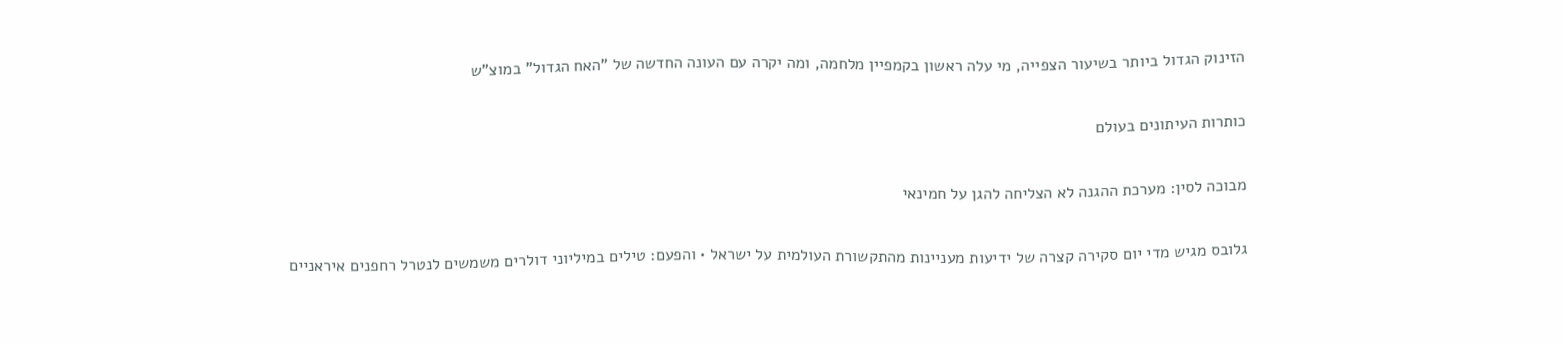הזינוק הגדול ביותר בשיעור הצפייה, מי עלה ראשון בקמפיין מלחמה, ומה יקרה עם העונה החדשה של "האח הגדול" במוצ"ש

כותרות העיתונים בעולם

מבוכה לסין: מערכת ההגנה לא הצליחה להגן על חמינאי

גלובס מגיש מדי יום סקירה קצרה של ידיעות מעניינות מהתקשורת העולמית על ישראל • והפעם: טילים במיליוני דולרים משמשים לנטרל רחפנים איראניים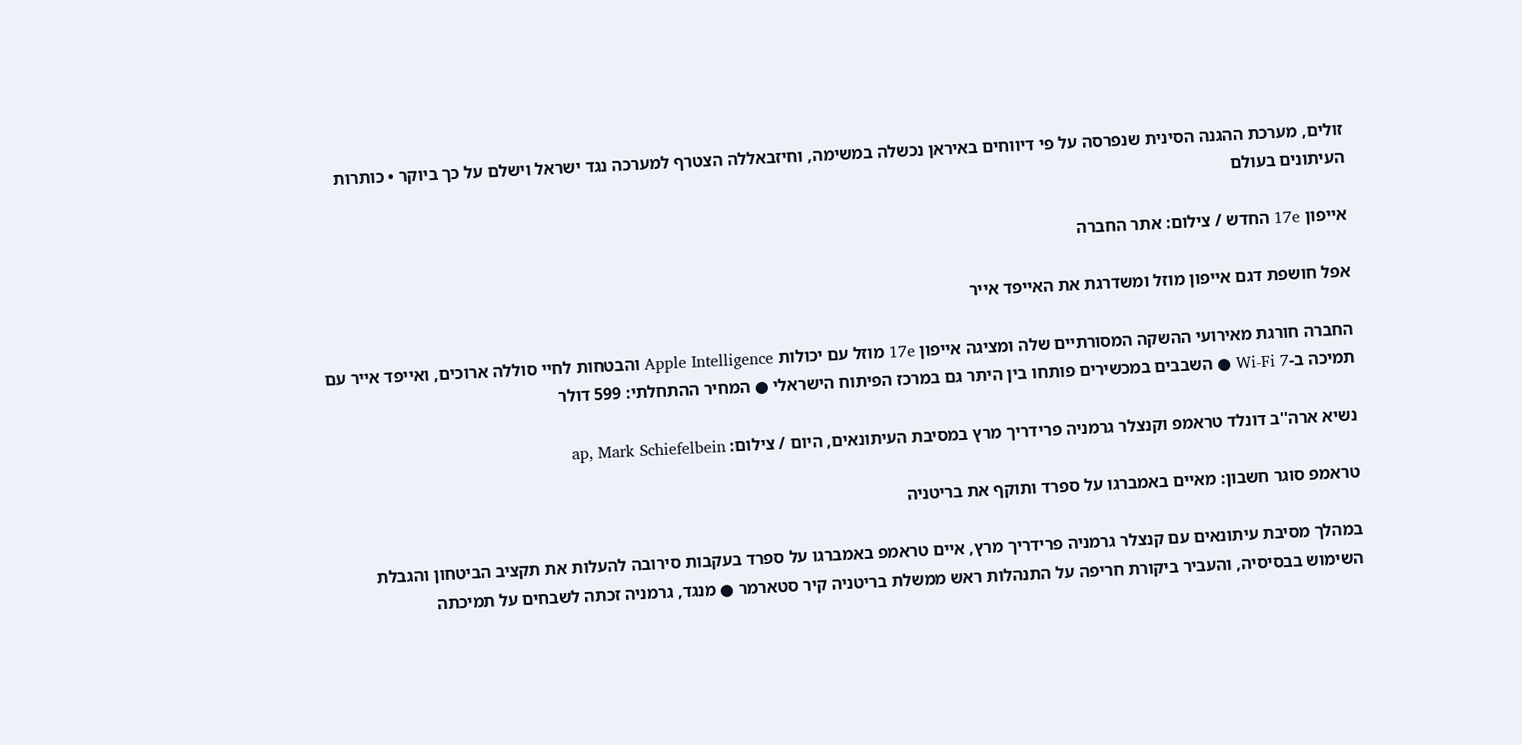זולים, מערכת ההגנה הסינית שנפרסה על פי דיווחים באיראן נכשלה במשימה, וחיזבאללה הצטרף למערכה נגד ישראל וישלם על כך ביוקר • כותרות העיתונים בעולם

אייפון 17e החדש / צילום: אתר החברה

אפל חושפת דגם אייפון מוזל ומשדרגת את האייפד אייר

החברה חורגת מאירועי ההשקה המסורתיים שלה ומציגה אייפון 17e מוזל עם יכולות Apple Intelligence והבטחות לחיי סוללה ארוכים, ואייפד אייר עם תמיכה ב-Wi-Fi 7 ● השבבים במכשירים פותחו בין היתר גם במרכז הפיתוח הישראלי ● המחיר ההתחלתי: 599 דולר

נשיא ארה''ב דונלד טראמפ וקנצלר גרמניה פרידריך מרץ במסיבת העיתונאים, היום / צילום: ap, Mark Schiefelbein

טראמפ סוגר חשבון: מאיים באמברגו על ספרד ותוקף את בריטניה

במהלך מסיבת עיתונאים עם קנצלר גרמניה פרידריך מרץ, איים טראמפ באמברגו על ספרד בעקבות סירובה להעלות את תקציב הביטחון והגבלת השימוש בבסיסיה, והעביר ביקורת חריפה על התנהלות ראש ממשלת בריטניה קיר סטארמר ● מנגד, גרמניה זכתה לשבחים על תמיכתה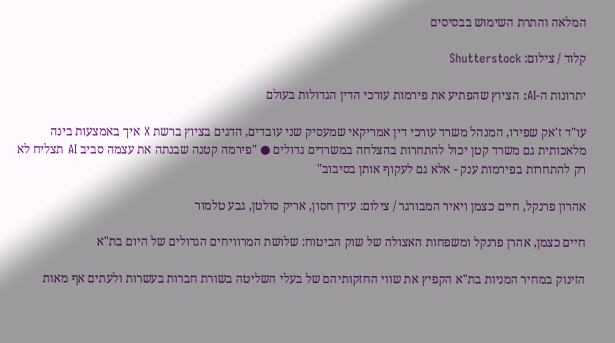המלאה והתרת השימוש בבסיסים

קלוד / צילום: Shutterstock

יתרונות ה-AI: הציוץ שהפתיע את פירמות עורכי הדין הגדולות בעולם

עו"ד ז'אק שפירו, המנהל משרד עורכי דין אמריקאי שמעסיק שני עובדים, הדגים בציוץ ברשת X איך באמצעות בינה מלאכותית גם משרד קטן יכול להתחרות בהצלחה במשרדים גדולים ● "פירמה קטנה שבנתה את עצמה סביב AI תצליח לא רק להתחרות בפירמות ענק - אלא גם לעקוף אותן בסיבוב"

אהרון פרנקל, חיים כצמן ויאיר המבורגר / צילום: עידן חסון, אריק סולטן, גבע טלמור

חיים כצמן, אהרן פרנקל ומשפחות האצולה של שוק הביטוח: שלושת המרוויחים הגדולים של היום בת"א

הזינוק במחיר המניות בת"א הקפיץ את שווי החזקותיהם של בעלי השליטה בשורת חברות בעשרות ולעתים אף מאות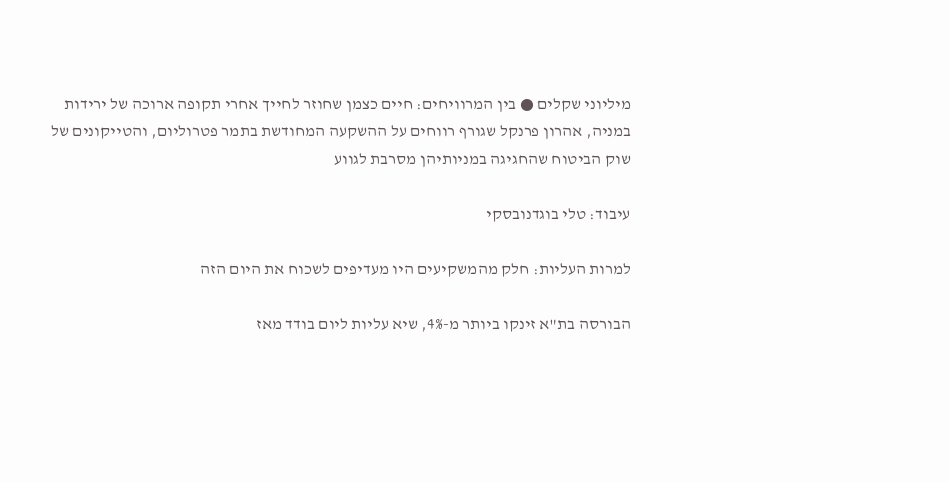מיליוני שקלים ● בין המרוויחים: חיים כצמן שחוזר לחייך אחרי תקופה ארוכה של ירידות במניה, אהרון פרנקל שגורף רווחים על ההשקעה המחודשת בתמר פטרוליום, והטייקונים של שוק הביטוח שהחגיגה במניותיהן מסרבת לגווע

עיבוד: טלי בוגדנובסקי

למרות העליות: חלק מהמשקיעים היו מעדיפים לשכוח את היום הזה

הבורסה בת"א זינקו ביותר מ-4%, שיא עליות ליום בודד מאז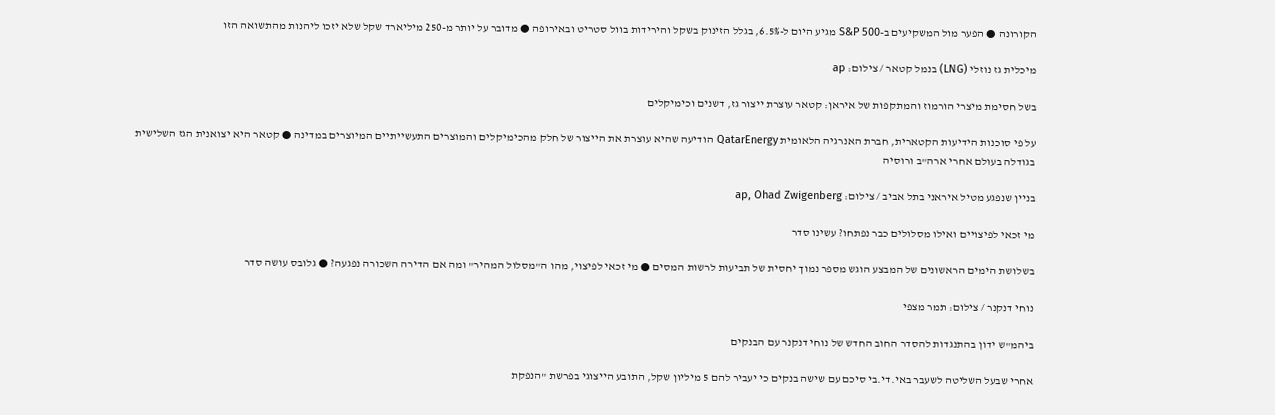הקורונה ● הפער מול המשקיעים ב-S&P 500 מגיע היום ל-6.5%, בגלל הזינוק בשקל והירידות בוול סטריט ובאירופה ● מדובר על יותר מ-250 מיליארד שקל שלא יזכו ליהנות מהתשואה הזו

מיכלית גז נוזלי (LNG) בנמל קטאר / צילום: ap

בשל חסימת מיצרי הורמוז והמתקפות של איראן: קטאר עוצרת ייצור גז, דשנים וכימיקלים

על פי סוכנות הידיעות הקטארית, חברת האנרגיה הלאומית QatarEnergy הודיעה שהיא עוצרת את הייצור של חלק מהכימיקלים והמוצרים התעשייתיים המיוצרים במדינה ● קטאר היא יצואנית הגז השלישית בגודלה בעולם אחרי ארה"ב ורוסיה

בניין שנפגע מטיל איראני בתל אביב / צילום: ap, Ohad Zwigenberg

מי זכאי לפיצויים ואילו מסלולים כבר נפתחו? עשינו סדר

בשלושת הימים הראשונים של המבצע הוגש מספר נמוך יחסית של תביעות לרשות המסים ● מי זכאי לפיצוי, מהו ה"מסלול המהיר" ומה אם הדירה השכורה נפגעה? ● גלובס עושה סדר

נוחי דנקנר / צילום: תמר מצפי

ביהמ"ש ידון בהתנגדות להסדר החוב החדש של נוחי דנקנר עם הבנקים

אחרי שבעל השליטה לשעבר באי.די.בי סיכם עם שישה בנקים כי יעביר להם 5 מיליון שקל, התובע הייצוגי בפרשת "הנפקת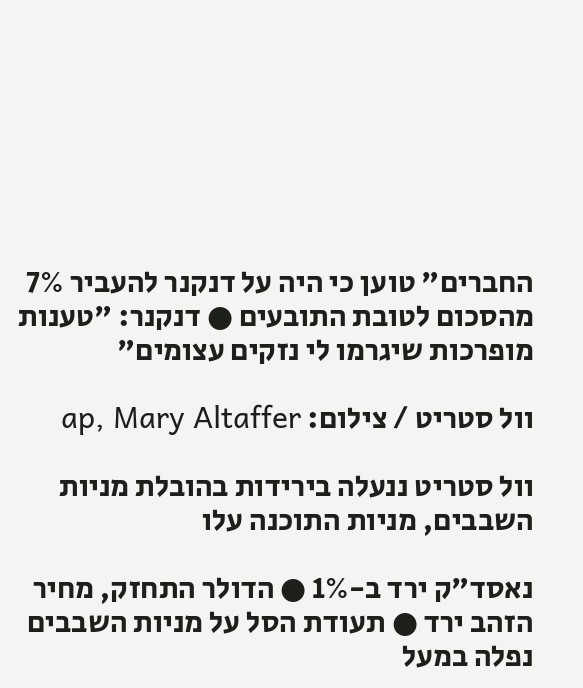החברים" טוען כי היה על דנקנר להעביר 7% מהסכום לטובת התובעים ● דנקנר: "טענות מופרכות שיגרמו לי נזקים עצומים"

וול סטריט / צילום: ap, Mary Altaffer

וול סטריט ננעלה בירידות בהובלת מניות השבבים, מניות התוכנה עלו

נאסד"ק ירד ב-1% ● הדולר התחזק, מחיר הזהב ירד ● תעודת הסל על מניות השבבים נפלה במעל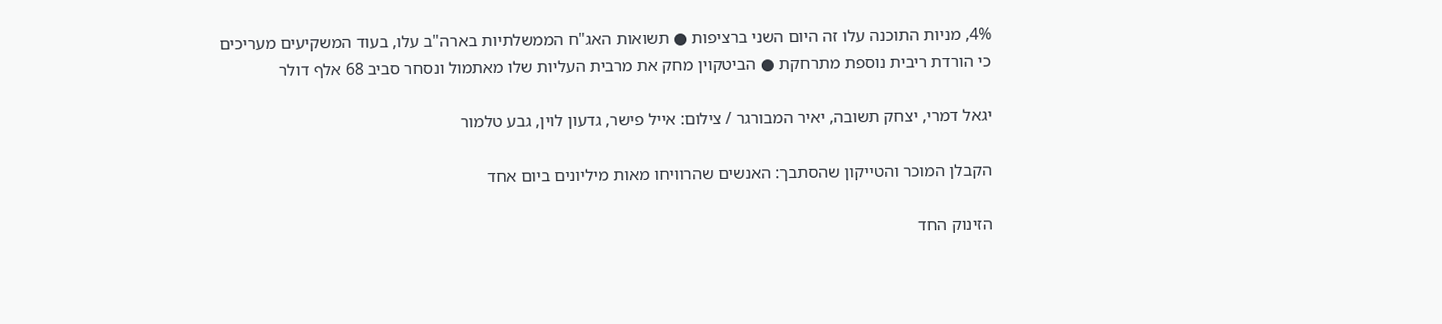4%, מניות התוכנה עלו זה היום השני ברציפות ● תשואות האג"ח הממשלתיות בארה"ב עלו, בעוד המשקיעים מעריכים כי הורדת ריבית נוספת מתרחקת ● הביטקוין מחק את מרבית העליות שלו מאתמול ונסחר סביב 68 אלף דולר

יגאל דמרי, יצחק תשובה, יאיר המבורגר / צילום: אייל פישר, גדעון לוין, גבע טלמור

הקבלן המוכר והטייקון שהסתבך: האנשים שהרוויחו מאות מיליונים ביום אחד

הזינוק החד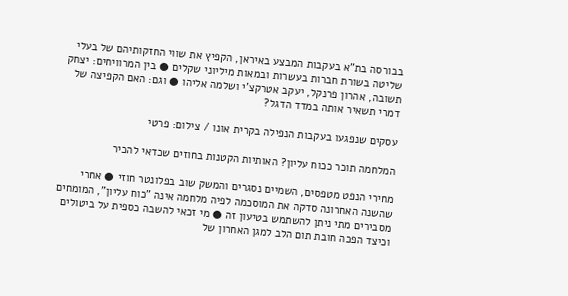בבורסה בת"א בעקבות המבצע באיראן, הקפיץ את שווי החזקותיהם של בעלי שליטה בשורת חברות בעשרות ובמאות מיליוני שקלים ● בין המרוויחים: יצחק תשובה, אהרון פרנקל, יעקב אטרקצ'י ושלמה אליהו ● וגם: האם הקפיצה של דמרי תשאיר אותה במדד הדגל?

עסקים שנפגעו בעקבות הנפילה בקרית אונו / צילום: פרטי

המלחמה תוכר ככוח עליון? האותיות הקטנות בחוזים שכדאי להכיר

מחירי הנפט מטפסים, השמיים נסגרים והמשק שוב בפלונטר חוזי ● אחרי שהשנה האחרונה סדקה את המוסכמה לפיה מלחמה אינה "כוח עליון", המומחים מסבירים מתי ניתן להשתמש בטיעון זה ● מי זכאי להשבה כספית על ביטולים וכיצד הפכה חובת תום הלב למגן האחרון של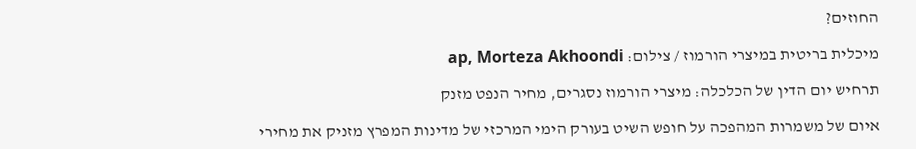החוזים?

מיכלית בריטית במיצרי הורמוז / צילום: ap, Morteza Akhoondi

תרחיש יום הדין של הכלכלה: מיצרי הורמוז נסגרים, מחיר הנפט מזנק

איום של משמרות המהפכה על חופש השיט בעורק הימי המרכזי של מדינות המפרץ מזניק את מחירי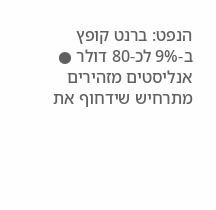הנפט: ברנט קופץ ב-9% לכ-80 דולר ● אנליסטים מזהירים מתרחיש שידחוף את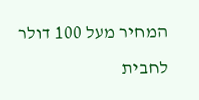המחיר מעל 100 דולר לחבית